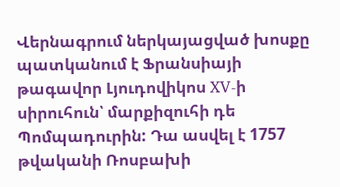Վերնագրում ներկայացված խոսքը պատկանում է Ֆրանսիայի թագավոր Լյուդովիկոս XV-ի սիրուհուն՝ մարքիզուհի դե Պոմպադուրին: Դա ասվել է 1757 թվականի Ռոսբախի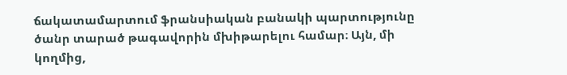ճակատամարտում ֆրանսիական բանակի պարտությունը ծանր տարած թագավորին մխիթարելու համար։ Այն, մի կողմից,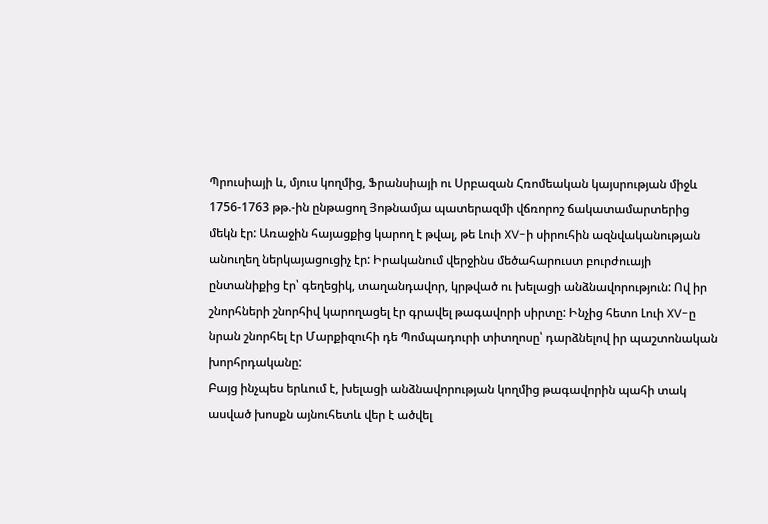Պրուսիայի և, մյուս կողմից, Ֆրանսիայի ու Սրբազան Հռոմեական կայսրության միջև 1756-1763 թթ.-ին ընթացող Յոթնամյա պատերազմի վճռորոշ ճակատամարտերից մեկն էր: Առաջին հայացքից կարող է թվալ, թե Լուի XV-ի սիրուհին ազնվականության անուղեղ ներկայացուցիչ էր: Իրականում վերջինս մեծահարուստ բուրժուայի ընտանիքից էր՝ գեղեցիկ, տաղանդավոր, կրթված ու խելացի անձնավորություն: Ով իր շնորհների շնորհիվ կարողացել էր գրավել թագավորի սիրտը: Ինչից հետո Լուի XV-ը նրան շնորհել էր Մարքիզուհի դե Պոմպադուրի տիտղոսը՝ դարձնելով իր պաշտոնական խորհրդականը:
Բայց ինչպես երևում է, խելացի անձնավորության կողմից թագավորին պահի տակ ասված խոսքն այնուհետև վեր է ածվել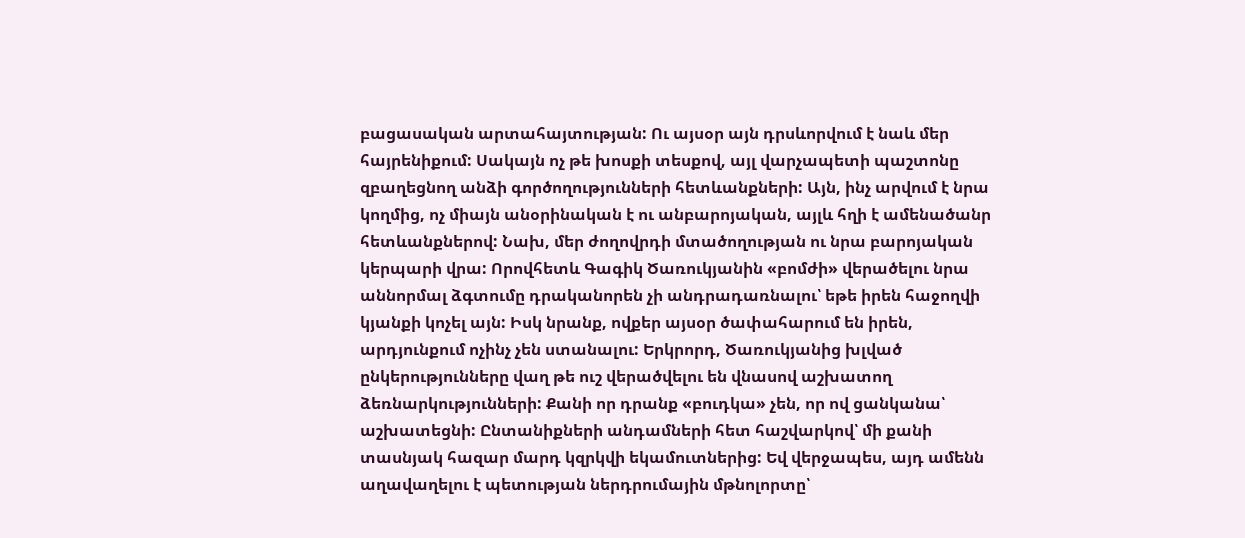բացասական արտահայտության: Ու այսօր այն դրսևորվում է նաև մեր հայրենիքում: Սակայն ոչ թե խոսքի տեսքով, այլ վարչապետի պաշտոնը զբաղեցնող անձի գործողությունների հետևանքների: Այն, ինչ արվում է նրա կողմից, ոչ միայն անօրինական է ու անբարոյական, այլև հղի է ամենածանր հետևանքներով: Նախ, մեր ժողովրդի մտածողության ու նրա բարոյական կերպարի վրա: Որովհետև Գագիկ Ծառուկյանին «բոմժի» վերածելու նրա աննորմալ ձգտումը դրականորեն չի անդրադառնալու՝ եթե իրեն հաջողվի կյանքի կոչել այն: Իսկ նրանք, ովքեր այսօր ծափահարում են իրեն, արդյունքում ոչինչ չեն ստանալու: Երկրորդ, Ծառուկյանից խլված ընկերությունները վաղ թե ուշ վերածվելու են վնասով աշխատող ձեռնարկությունների: Քանի որ դրանք «բուդկա» չեն, որ ով ցանկանա՝ աշխատեցնի: Ընտանիքների անդամների հետ հաշվարկով՝ մի քանի տասնյակ հազար մարդ կզրկվի եկամուտներից: Եվ վերջապես, այդ ամենն աղավաղելու է պետության ներդրումային մթնոլորտը՝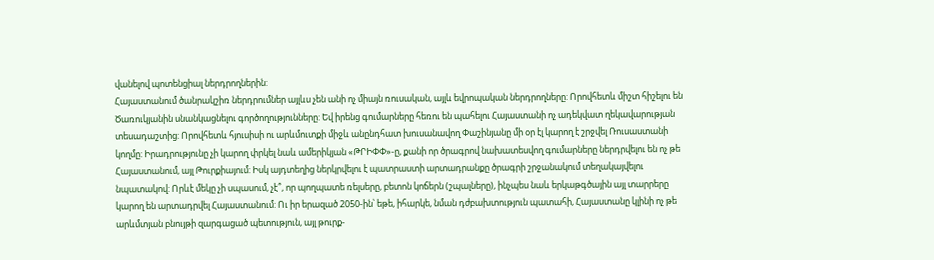վանելով պոտենցիալ ներդրողներին:
Հայաստանում ծանրակշիռ ներդրումներ այլևս չեն անի ոչ միայն ռուսական, այլև եվրոպական ներդրողները: Որովհետև միշտ հիշելու են Ծառուկյանին սնանկացնելու գործողությունները: Եվ իրենց գումարները հեռու են պահելու Հայաստանի ոչ ադեկվատ ղեկավարության տեսադաշտից: Որովհետև հյուսիսի ու արևմուտքի միջև անընդհատ խուսանավող Փաշինյանը մի օր էլ կարող է շրջվել Ռուսաստանի կողմը: Իրադրությունը չի կարող փրկել նաև ամերիկյան «ԹՐԻՓՓ»-ը, քանի որ ծրագրով նախատեսվող գումարները ներդրվելու են ոչ թե Հայաստանում, այլ Թուրքիայում: Իսկ այդտեղից ներկրվելու է պատրաստի արտադրանքը ծրագրի շրջանակում տեղակայվելու նպատակով: Որևէ մեկը չի սպասում, չէ՞, որ պողպատե ռելսերը, բետոն կոճերն (շպալները), ինչպես նաև երկաթգծային այլ տարրերը կարող են արտադրվել Հայաստանում: Ու իր երազած 2050-ին՝ եթե, իհարկե, նման դժբախտություն պատահի, Հայաստանը կլինի ոչ թե արևմտյան բնույթի զարգացած պետություն, այլ թուրք-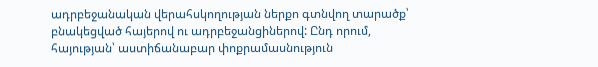ադրբեջանական վերահսկողության ներքո գտնվող տարածք՝ բնակեցված հայերով ու ադրբեջանցիներով: Ընդ որում, հայության՝ աստիճանաբար փոքրամասնություն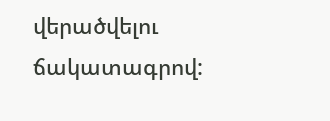վերածվելու ճակատագրով: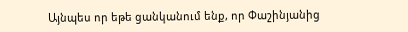Այնպես որ եթե ցանկանում ենք, որ Փաշինյանից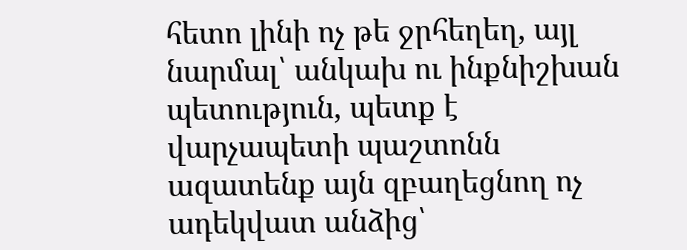հետո լինի ոչ թե ջրհեղեղ, այլ նարմալ՝ անկախ ու ինքնիշխան պետություն, պետք է վարչապետի պաշտոնն ազատենք այն զբաղեցնող ոչ ադեկվատ անձից՝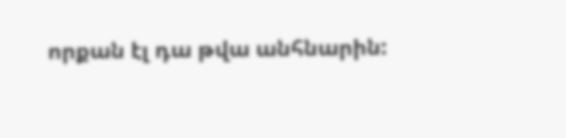որքան էլ դա թվա անհնարին: